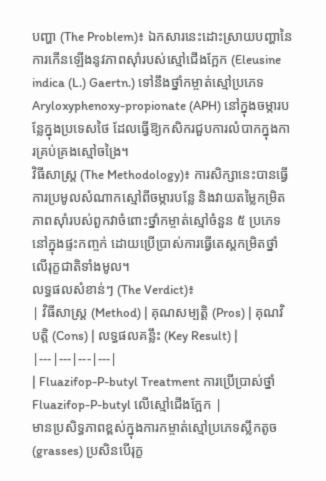បញ្ហា (The Problem)៖ ឯកសារនេះដោះស្រាយបញ្ហានៃការកើនឡើងនូវភាពស៊ាំរបស់ស្មៅជើងក្អែក (Eleusine indica (L.) Gaertn.) ទៅនឹងថ្នាំកម្ចាត់ស្មៅប្រភេទ Aryloxyphenoxy-propionate (APH) នៅក្នុងចម្ការបន្លែក្នុងប្រទេសថៃ ដែលធ្វើឱ្យកសិករជួបការលំបាកក្នុងការគ្រប់គ្រងស្មៅចង្រៃ។
វិធីសាស្ត្រ (The Methodology)៖ ការសិក្សានេះបានធ្វើការប្រមូលសំណាកស្មៅពីចម្ការបន្លែ និងវាយតម្លៃកម្រិតភាពស៊ាំរបស់ពួកវាចំពោះថ្នាំកម្ចាត់ស្មៅចំនួន ៥ ប្រភេទនៅក្នុងផ្ទះកញ្ចក់ ដោយប្រើប្រាស់ការធ្វើតេស្តកម្រិតថ្នាំលើរុក្ខជាតិទាំងមូល។
លទ្ធផលសំខាន់ៗ (The Verdict)៖
| វិធីសាស្ត្រ (Method) | គុណសម្បត្តិ (Pros) | គុណវិបត្តិ (Cons) | លទ្ធផលគន្លឹះ (Key Result) |
|---|---|---|---|
| Fluazifop-P-butyl Treatment ការប្រើប្រាស់ថ្នាំ Fluazifop-P-butyl លើស្មៅជើងក្អែក |
មានប្រសិទ្ធភាពខ្ពស់ក្នុងការកម្ចាត់ស្មៅប្រភេទស្លឹកតូច (grasses) ប្រសិនបើរុក្ខ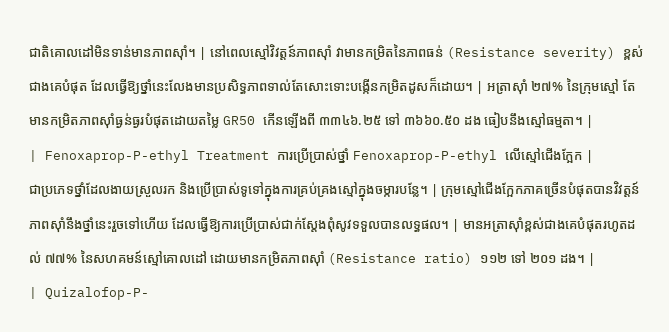ជាតិគោលដៅមិនទាន់មានភាពស៊ាំ។ | នៅពេលស្មៅវិវត្តន៍ភាពស៊ាំ វាមានកម្រិតនៃភាពធន់ (Resistance severity) ខ្ពស់ជាងគេបំផុត ដែលធ្វើឱ្យថ្នាំនេះលែងមានប្រសិទ្ធភាពទាល់តែសោះទោះបង្កើនកម្រិតដូសក៏ដោយ។ | អត្រាស៊ាំ ២៧% នៃក្រុមស្មៅ តែមានកម្រិតភាពស៊ាំធ្ងន់ធ្ងរបំផុតដោយតម្លៃ GR50 កើនឡើងពី ៣៣៤៦.២៥ ទៅ ៣៦៦០.៥០ ដង ធៀបនឹងស្មៅធម្មតា។ |
| Fenoxaprop-P-ethyl Treatment ការប្រើប្រាស់ថ្នាំ Fenoxaprop-P-ethyl លើស្មៅជើងក្អែក |
ជាប្រភេទថ្នាំដែលងាយស្រួលរក និងប្រើប្រាស់ទូទៅក្នុងការគ្រប់គ្រងស្មៅក្នុងចម្ការបន្លែ។ | ក្រុមស្មៅជើងក្អែកភាគច្រើនបំផុតបានវិវត្តន៍ភាពស៊ាំនឹងថ្នាំនេះរួចទៅហើយ ដែលធ្វើឱ្យការប្រើប្រាស់ជាក់ស្តែងពុំសូវទទួលបានលទ្ធផល។ | មានអត្រាស៊ាំខ្ពស់ជាងគេបំផុតរហូតដល់ ៧៧% នៃសហគមន៍ស្មៅគោលដៅ ដោយមានកម្រិតភាពស៊ាំ (Resistance ratio) ១១២ ទៅ ២០១ ដង។ |
| Quizalofop-P-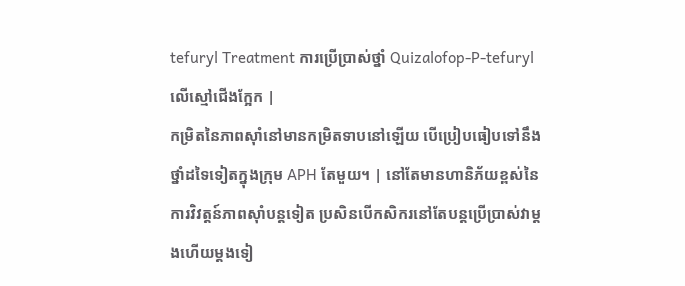tefuryl Treatment ការប្រើប្រាស់ថ្នាំ Quizalofop-P-tefuryl លើស្មៅជើងក្អែក |
កម្រិតនៃភាពស៊ាំនៅមានកម្រិតទាបនៅឡើយ បើប្រៀបធៀបទៅនឹងថ្នាំដទៃទៀតក្នុងក្រុម APH តែមួយ។ | នៅតែមានហានិភ័យខ្ពស់នៃការវិវត្តន៍ភាពស៊ាំបន្តទៀត ប្រសិនបើកសិករនៅតែបន្តប្រើប្រាស់វាម្តងហើយម្តងទៀ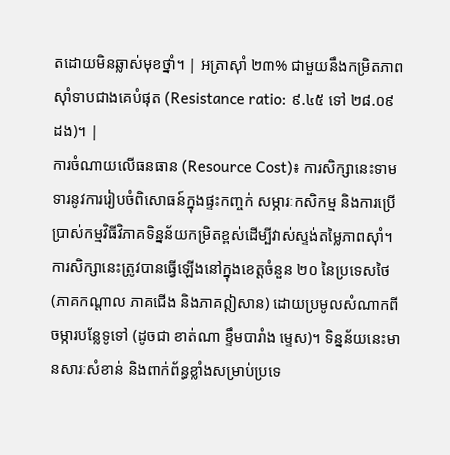តដោយមិនឆ្លាស់មុខថ្នាំ។ | អត្រាស៊ាំ ២៣% ជាមួយនឹងកម្រិតភាពស៊ាំទាបជាងគេបំផុត (Resistance ratio: ៩.៤៥ ទៅ ២៨.០៩ ដង)។ |
ការចំណាយលើធនធាន (Resource Cost)៖ ការសិក្សានេះទាមទារនូវការរៀបចំពិសោធន៍ក្នុងផ្ទះកញ្ចក់ សម្ភារៈកសិកម្ម និងការប្រើប្រាស់កម្មវិធីវិភាគទិន្នន័យកម្រិតខ្ពស់ដើម្បីវាស់ស្ទង់តម្លៃភាពស៊ាំ។
ការសិក្សានេះត្រូវបានធ្វើឡើងនៅក្នុងខេត្តចំនួន ២០ នៃប្រទេសថៃ (ភាគកណ្តាល ភាគជើង និងភាគឦសាន) ដោយប្រមូលសំណាកពីចម្ការបន្លែទូទៅ (ដូចជា ខាត់ណា ខ្ទឹមបារាំង ម្ទេស)។ ទិន្នន័យនេះមានសារៈសំខាន់ និងពាក់ព័ន្ធខ្លាំងសម្រាប់ប្រទេ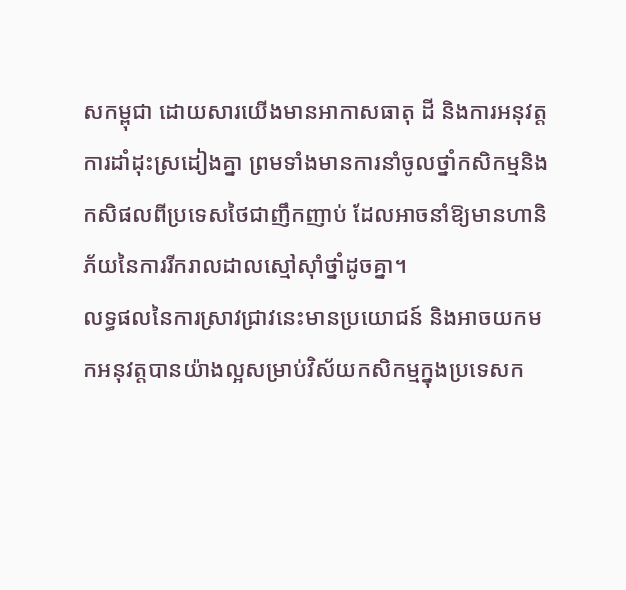សកម្ពុជា ដោយសារយើងមានអាកាសធាតុ ដី និងការអនុវត្តការដាំដុះស្រដៀងគ្នា ព្រមទាំងមានការនាំចូលថ្នាំកសិកម្មនិងកសិផលពីប្រទេសថៃជាញឹកញាប់ ដែលអាចនាំឱ្យមានហានិភ័យនៃការរីករាលដាលស្មៅស៊ាំថ្នាំដូចគ្នា។
លទ្ធផលនៃការស្រាវជ្រាវនេះមានប្រយោជន៍ និងអាចយកមកអនុវត្តបានយ៉ាងល្អសម្រាប់វិស័យកសិកម្មក្នុងប្រទេសក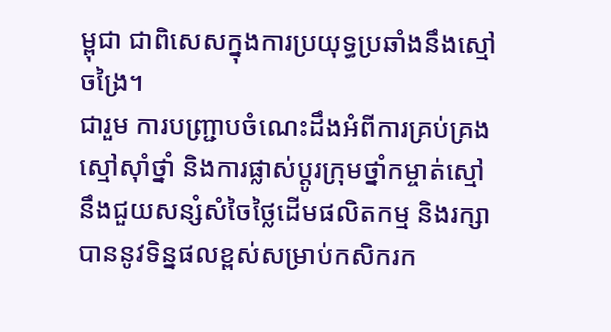ម្ពុជា ជាពិសេសក្នុងការប្រយុទ្ធប្រឆាំងនឹងស្មៅចង្រៃ។
ជារួម ការបញ្ជ្រាបចំណេះដឹងអំពីការគ្រប់គ្រងស្មៅស៊ាំថ្នាំ និងការផ្លាស់ប្តូរក្រុមថ្នាំកម្ចាត់ស្មៅ នឹងជួយសន្សំសំចៃថ្លៃដើមផលិតកម្ម និងរក្សាបាននូវទិន្នផលខ្ពស់សម្រាប់កសិករក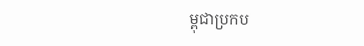ម្ពុជាប្រកប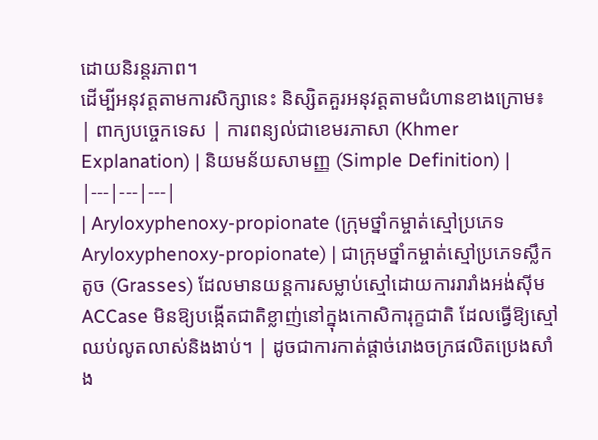ដោយនិរន្តរភាព។
ដើម្បីអនុវត្តតាមការសិក្សានេះ និស្សិតគួរអនុវត្តតាមជំហានខាងក្រោម៖
| ពាក្យបច្ចេកទេស | ការពន្យល់ជាខេមរភាសា (Khmer Explanation) | និយមន័យសាមញ្ញ (Simple Definition) |
|---|---|---|
| Aryloxyphenoxy-propionate (ក្រុមថ្នាំកម្ចាត់ស្មៅប្រភេទ Aryloxyphenoxy-propionate) | ជាក្រុមថ្នាំកម្ចាត់ស្មៅប្រភេទស្លឹកតូច (Grasses) ដែលមានយន្តការសម្លាប់ស្មៅដោយការរារាំងអង់ស៊ីម ACCase មិនឱ្យបង្កើតជាតិខ្លាញ់នៅក្នុងកោសិការុក្ខជាតិ ដែលធ្វើឱ្យស្មៅឈប់លូតលាស់និងងាប់។ | ដូចជាការកាត់ផ្តាច់រោងចក្រផលិតប្រេងសាំង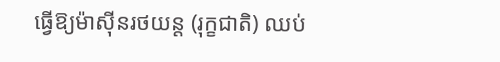ធ្វើឱ្យម៉ាស៊ីនរថយន្ត (រុក្ខជាតិ) ឈប់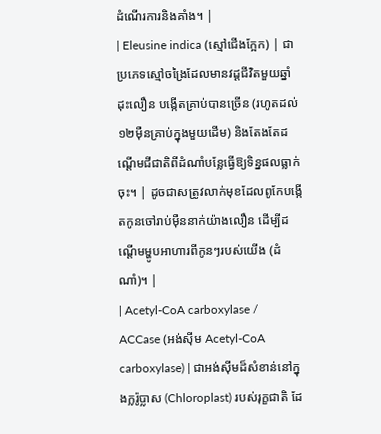ដំណើរការនិងគាំង។ |
| Eleusine indica (ស្មៅជើងក្អែក) | ជាប្រភេទស្មៅចង្រៃដែលមានវដ្តជីវិតមួយឆ្នាំ ដុះលឿន បង្កើតគ្រាប់បានច្រើន (រហូតដល់ ១២ម៉ឺនគ្រាប់ក្នុងមួយដើម) និងតែងតែដណ្តើមជីជាតិពីដំណាំបន្លែធ្វើឱ្យទិន្នផលធ្លាក់ចុះ។ | ដូចជាសត្រូវលាក់មុខដែលពូកែបង្កើតកូនចៅរាប់ម៉ឺននាក់យ៉ាងលឿន ដើម្បីដណ្តើមម្ហូបអាហារពីកូនៗរបស់យើង (ដំណាំ)។ |
| Acetyl-CoA carboxylase / ACCase (អង់ស៊ីម Acetyl-CoA carboxylase) | ជាអង់ស៊ីមដ៏សំខាន់នៅក្នុងក្លរ៉ូប្លាស (Chloroplast) របស់រុក្ខជាតិ ដែ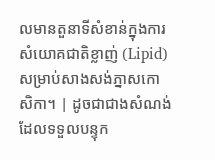លមានតួនាទីសំខាន់ក្នុងការសំយោគជាតិខ្លាញ់ (Lipid) សម្រាប់សាងសង់ភ្នាសកោសិកា។ | ដូចជាជាងសំណង់ដែលទទួលបន្ទុក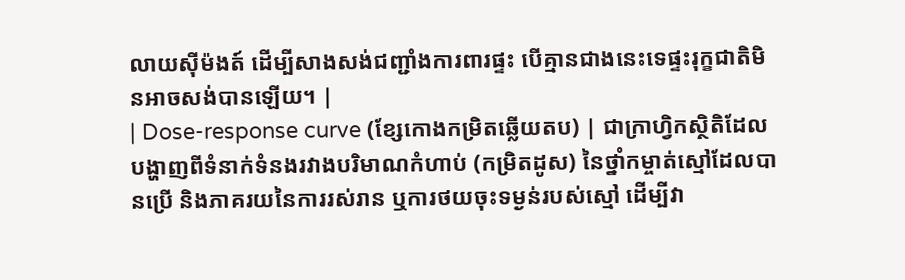លាយស៊ីម៉ងត៍ ដើម្បីសាងសង់ជញ្ជាំងការពារផ្ទះ បើគ្មានជាងនេះទេផ្ទះរុក្ខជាតិមិនអាចសង់បានឡើយ។ |
| Dose-response curve (ខ្សែកោងកម្រិតឆ្លើយតប) | ជាក្រាហ្វិកស្ថិតិដែលបង្ហាញពីទំនាក់ទំនងរវាងបរិមាណកំហាប់ (កម្រិតដូស) នៃថ្នាំកម្ចាត់ស្មៅដែលបានប្រើ និងភាគរយនៃការរស់រាន ឬការថយចុះទម្ងន់របស់ស្មៅ ដើម្បីវា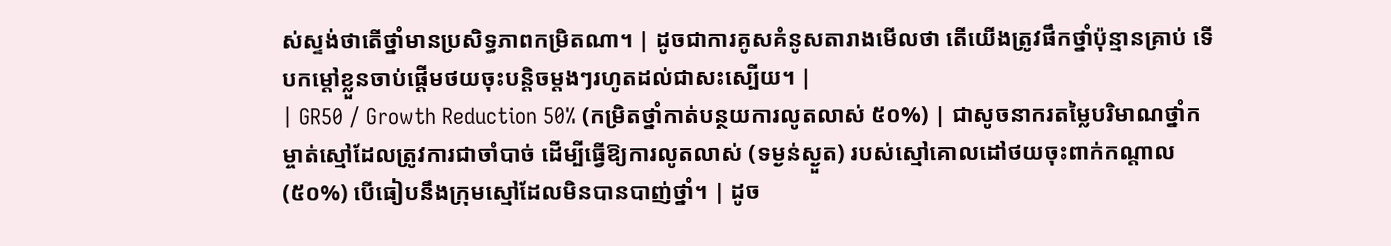ស់ស្ទង់ថាតើថ្នាំមានប្រសិទ្ធភាពកម្រិតណា។ | ដូចជាការគូសគំនូសតារាងមើលថា តើយើងត្រូវផឹកថ្នាំប៉ុន្មានគ្រាប់ ទើបកម្តៅខ្លួនចាប់ផ្តើមថយចុះបន្តិចម្តងៗរហូតដល់ជាសះស្បើយ។ |
| GR50 / Growth Reduction 50% (កម្រិតថ្នាំកាត់បន្ថយការលូតលាស់ ៥០%) | ជាសូចនាករតម្លៃបរិមាណថ្នាំកម្ចាត់ស្មៅដែលត្រូវការជាចាំបាច់ ដើម្បីធ្វើឱ្យការលូតលាស់ (ទម្ងន់ស្ងួត) របស់ស្មៅគោលដៅថយចុះពាក់កណ្តាល (៥០%) បើធៀបនឹងក្រុមស្មៅដែលមិនបានបាញ់ថ្នាំ។ | ដូច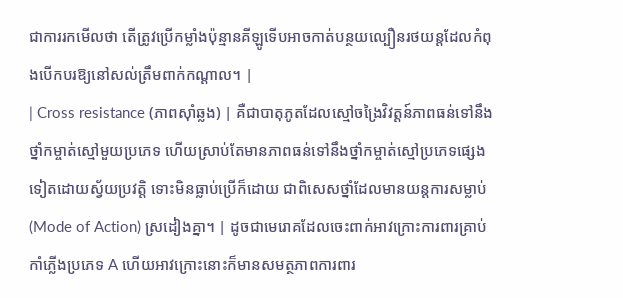ជាការរកមើលថា តើត្រូវប្រើកម្លាំងប៉ុន្មានគីឡូទើបអាចកាត់បន្ថយល្បឿនរថយន្តដែលកំពុងបើកបរឱ្យនៅសល់ត្រឹមពាក់កណ្តាល។ |
| Cross resistance (ភាពស៊ាំឆ្លង) | គឺជាបាតុភូតដែលស្មៅចង្រៃវិវត្តន៍ភាពធន់ទៅនឹងថ្នាំកម្ចាត់ស្មៅមួយប្រភេទ ហើយស្រាប់តែមានភាពធន់ទៅនឹងថ្នាំកម្ចាត់ស្មៅប្រភេទផ្សេងទៀតដោយស្វ័យប្រវត្តិ ទោះមិនធ្លាប់ប្រើក៏ដោយ ជាពិសេសថ្នាំដែលមានយន្តការសម្លាប់ (Mode of Action) ស្រដៀងគ្នា។ | ដូចជាមេរោគដែលចេះពាក់អាវក្រោះការពារគ្រាប់កាំភ្លើងប្រភេទ A ហើយអាវក្រោះនោះក៏មានសមត្ថភាពការពារ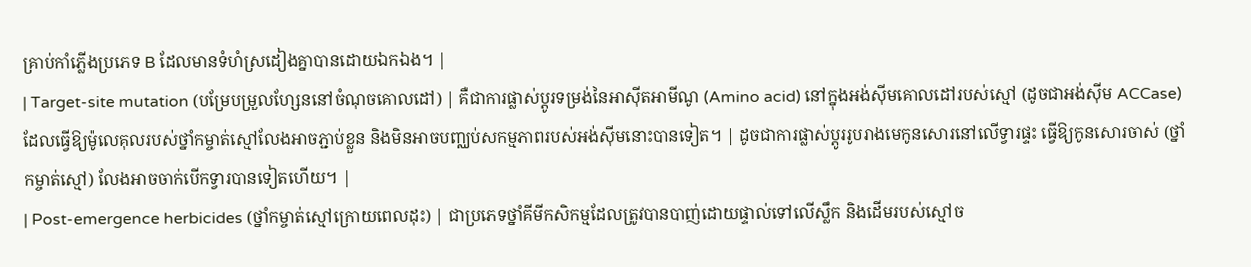គ្រាប់កាំភ្លើងប្រភេទ B ដែលមានទំហំស្រដៀងគ្នាបានដោយឯកឯង។ |
| Target-site mutation (បម្រែបម្រួលហ្សែននៅចំណុចគោលដៅ) | គឺជាការផ្លាស់ប្តូរទម្រង់នៃអាស៊ីតអាមីណូ (Amino acid) នៅក្នុងអង់ស៊ីមគោលដៅរបស់ស្មៅ (ដូចជាអង់ស៊ីម ACCase) ដែលធ្វើឱ្យម៉ូលេគុលរបស់ថ្នាំកម្ចាត់ស្មៅលែងអាចភ្ជាប់ខ្លួន និងមិនអាចបញ្ឈប់សកម្មភាពរបស់អង់ស៊ីមនោះបានទៀត។ | ដូចជាការផ្លាស់ប្តូររូបរាងមេកូនសោរនៅលើទ្វារផ្ទះ ធ្វើឱ្យកូនសោរចាស់ (ថ្នាំកម្ចាត់ស្មៅ) លែងអាចចាក់បើកទ្វារបានទៀតហើយ។ |
| Post-emergence herbicides (ថ្នាំកម្ចាត់ស្មៅក្រោយពេលដុះ) | ជាប្រភេទថ្នាំគីមីកសិកម្មដែលត្រូវបានបាញ់ដោយផ្ទាល់ទៅលើស្លឹក និងដើមរបស់ស្មៅច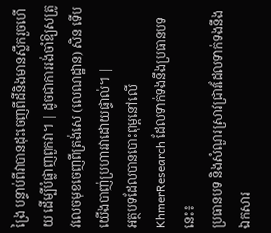ង្រៃ បន្ទាប់ពីវាបានដុះចេញពីដីនិងមានស្លឹករួចហើយ ដើម្បីបំផ្លាញពួកវា។ | ដូចជាការរង់ចាំឱ្យសត្រូវលេចមុខចេញពីត្រង់សេ (លេណដ្ឋាន) សិន ទើបយើងបាញ់ប្រហារវាដោយផ្ទាល់។ |
អត្ថបទដែលបានបោះពុម្ពនៅលើ KhmerResearch ដែលទាក់ទងនឹងប្រធានបទនេះ៖
ប្រធានបទ និងសំណួរស្រាវជ្រាវដែលទាក់ទងនឹងឯកសារ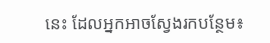នេះ ដែលអ្នកអាចស្វែងរកបន្ថែម៖